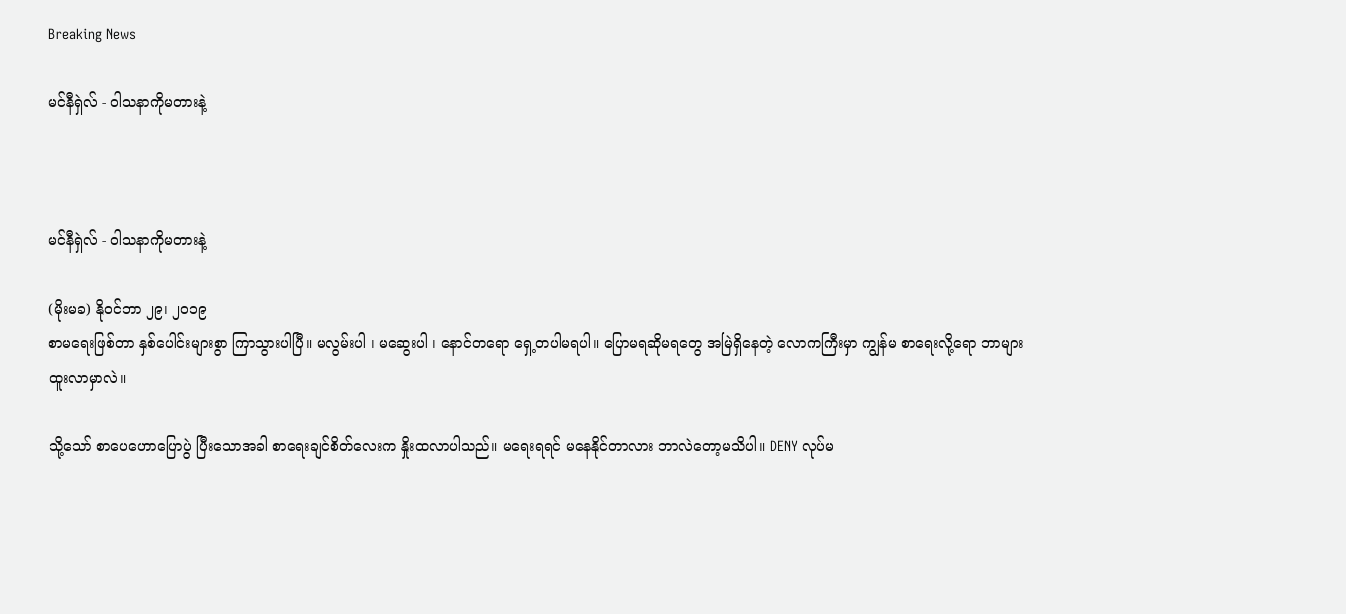Breaking News

မင်နီရှဲလ် - ဝါသနာကိုမတားနဲ့



မင်နီရှဲလ် - ဝါသနာကိုမတားနဲ့

(မိုးမခ) နိုဝင်ဘာ ၂၉၊ ၂၀၁၉
စာမရေးဖြစ်တာ နှစ်ပေါင်းများစွာ ကြာသွားပါပြီ။ မလွမ်းပါ ၊ မဆွေးပါ ၊ နောင်တရော ရှေ့တပါမရပါ။ ပြောမရဆိုမရတွေ အမြဲရှိနေတဲ့ လောကကြီးမှာ ကျွန်မ စာရေးလို့ရော ဘာများထူးလာမှာလဲ။

သို့သော် စာပေဟောပြောပွဲ ပြီးသောအခါ စာရေးချင်စိတ်လေးက နှိုးထလာပါသည်။ မရေးရရင် မနေနိုင်တာလား ဘာလဲတော့မသိပါ။ DENY လုပ်မ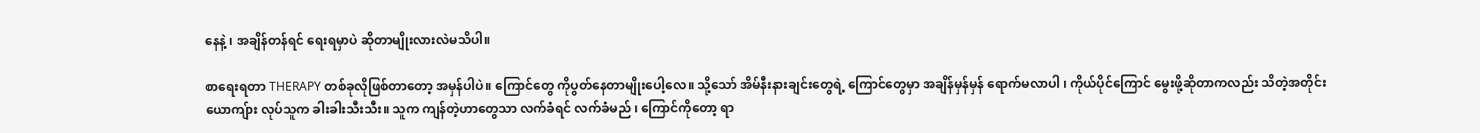နေနဲ့ ၊ အချိန်တန်ရင် ရေးရမှာပဲ ဆိုတာမျိုးလားလဲမသိပါ။

စာရေးရတာ THERAPY တစ်ခုလိုဖြစ်တာတော့ အမှန်ပါပဲ။ ကြောင်တွေ ကိုပွတ်နေတာမျိုးပေါ့လေ။ သို့သော် အိမ်နီးနားချင်းတွေရဲ့ ကြောင်တွေမှာ အချိန်မှန်မှန် ရောက်မလာပါ ၊ ကိုယ်ပိုင်ကြောင် မွေးဖို့ဆိုတာကလည်း သိတဲ့အတိုင်း ယောကျ်ား လုပ်သူက ခါးခါးသီးသီး။ သူက ကျန်တဲ့ဟာတွေသာ လက်ခံရင် လက်ခံမည် ၊ ကြောင်ကိုတော့ ရာ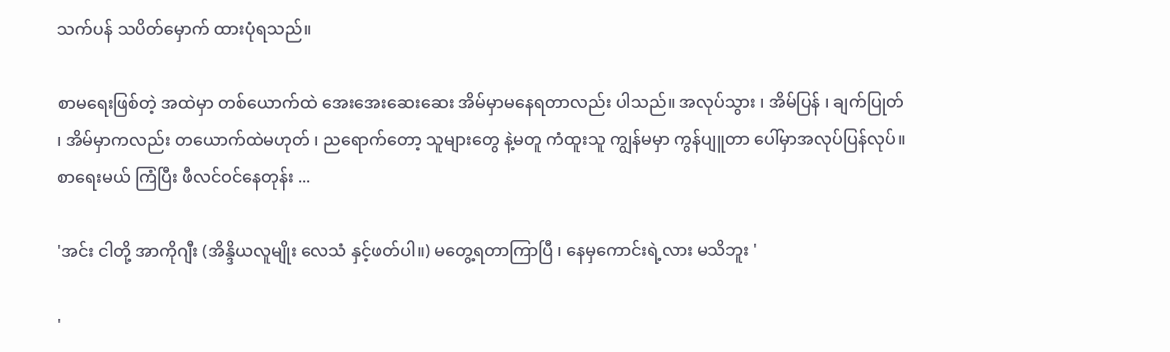သက်ပန် သပိတ်မှောက် ထားပုံရသည်။

စာမရေးဖြစ်တဲ့ အထဲမှာ တစ်ယောက်ထဲ အေးအေးဆေးဆေး အိမ်မှာမနေရတာလည်း ပါသည်။ အလုပ်သွား ၊ အိမ်ပြန် ၊ ချက်ပြုတ် ၊ အိမ်မှာကလည်း တယောက်ထဲမဟုတ် ၊ ညရောက်တော့ သူများတွေ နဲ့မတူ ကံထူးသူ ကျွန်မမှာ ကွန်ပျူတာ ပေါ်မှာအလုပ်ပြန်လုပ်။ စာရေးမယ် ကြံပြီး ဖီလင်ဝင်နေတုန်း ...

'အင်း ငါတို့ အာကိုဂျီး (အိန္ဒိယလူမျိုး လေသံ နှင့်ဖတ်ပါ။) မတွေ့ရတာကြာပြီ ၊ နေမှကောင်းရဲ့လား မသိဘူး '

'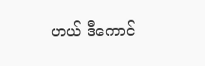ဟယ် ဒီကောင်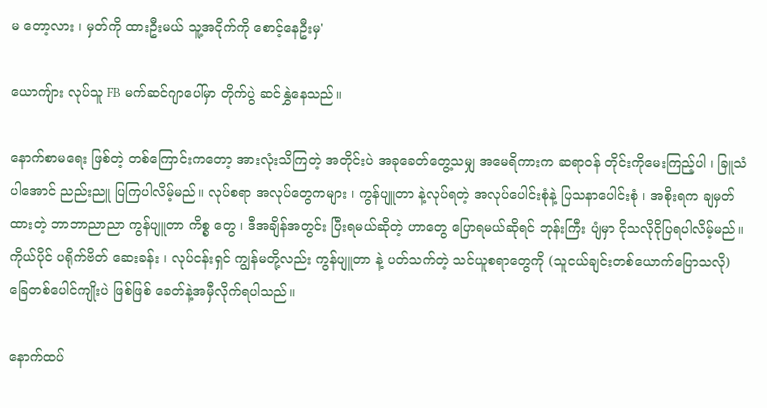မ တော့လား ၊ မှတ်ကို ထားဦးမယ် သူ့အငိုက်ကို စောင့်နေဦးမှ'

ယောကျ်ား လုပ်သူ FB မက်ဆင်ဂျာပေါ်မှာ တိုက်ပွဲ ဆင်နွှဲနေသည်။

နောက်စာမရေး ဖြစ်တဲ့ တစ်ကြောင်းကတော့ အားလုံးသိကြတဲ့ အတိုင်းပဲ အခုခေတ်တွေ့သမျှ အမေရိကားက ဆရာဝန် တိုင်းကိုမေးကြည့်ပါ ၊ ခြူသံပါအောင် ညည်းညူ ပြကြပါလိမ့်မည်။ လုပ်စရာ အလုပ်တွေကများ ၊ ကွန်ပျူတာ နဲ့လုပ်ရတဲ့ အလုပ်ပေါင်းစုံနဲ့ ပြသနာပေါင်းစုံ ၊ အစိုးရက ချမှတ်ထားတဲ့ ဘာဘာညာညာ ကွန်ပျူတာ ကိစ္စ တွေ ၊ ဒီအချိန်အတွင်း ပြီးရမယ်ဆိုတဲ့ ဟာတွေ ပြောရမယ်ဆိုရင် ဘုန်းကြီး ပျံမှာ ငိုသလိုငိုပြရပါလိမ့်မည်။ ကိုယ်ပိုင် ပရိုက်ဗိတ် ဆေးခန်း ၊ လုပ်ငန်းရှင် ကျွန်မတို့လည်း ကွန်ပျူတာ နဲ့ ပတ်သက်တဲ့ သင်ယူစရာတွေကို (သူငယ်ချင်းတစ်ယောက်ပြောသလို) ခြေတစ်ပေါင်ကျိုးပဲ ဖြစ်ဖြစ် ခေတ်နဲ့အမှီလိုက်ရပါသည်။

နောက်ထပ်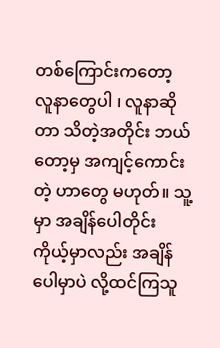တစ်ကြောင်းကတော့ လူနာတွေပါ ၊ လူနာဆိုတာ သိတဲ့အတိုင်း ဘယ်တော့မှ အကျင့်ကောင်းတဲ့ ဟာတွေ မဟုတ်။ သူ့မှာ အချိန်ပေါတိုင်း ကိုယ့်မှာလည်း အချိန်ပေါမှာပဲ လို့ထင်ကြသူ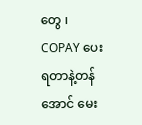တွေ ၊ COPAY ပေးရတာနဲ့တန်အောင် မေး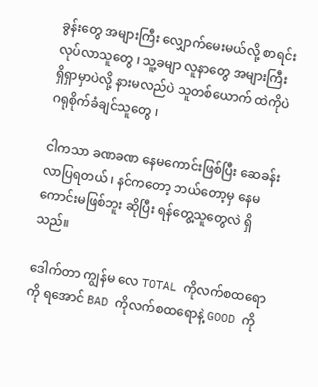ခွန်းတွေ အများကြီး လျှောက်မေးမယ်လို့ စာရင်းလုပ်လာသူတွေ ၊ သူ့ခမျာ လူနာတွေ အများကြီး ရှိရှာမှာပဲလို့ နားမလည်ပဲ သူတစ်ယောက် ထဲကိုပဲ ဂရုစိုက်ခံချင်သူတွေ ၊

ငါကသာ ခဏခဏ နေမကောင်းဖြစ်ပြီး ဆေခန်းလာပြရတယ် ၊ နင်ကတော့ ဘယ်တော့မှ နေမကောင်းမဖြစ်ဘူး ဆိုပြီး ရန်တွေ့သူတွေလဲ ရှိသည်။

ဒေါက်တာ ကျွန်မ လေ TOTAL ကိုလက်စထရောကို ရအောင် BAD ကိုလက်စထရောနဲ့ GOOD ကို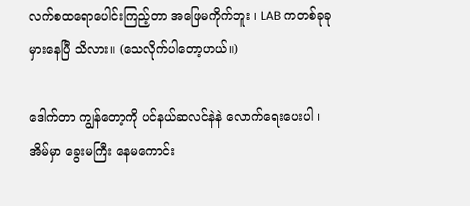လက်စထရောပေါင်းကြည့်တာ အဖြေမကိုက်ဘူး ၊ LAB ကတစ်ခုခု မှားနေပြီ သိလား။ (သေလိုက်ပါတော့ဟယ်။)

ဒေါက်တာ ကျွန်တော့ကို ပင်နယ်ဆလင်နဲနဲ လောက်ရေးပေးပါ ၊ အိမ်မှာ ခွေးမကြီး နေမကောင်း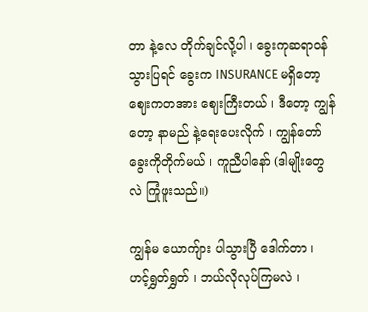တာ နဲ့လေ တိုက်ချင်လို့ပါ ၊ ခွေးကုဆရာဝန် သွားပြရင် ခွေးက INSURANCE မရှိတော့ ဈေးကတအား ဈေးကြီးတယ် ၊ ဒီတော့ ကျွန်တော့ နာမည် နဲ့ရေးပေးလိုက် ၊ ကျွန်တော် ခွေးကိုတိုက်မယ် ၊ ကူညီပါနော် (ဒါမျိုးတွေလဲ ကြုံဖူးသည်။)

ကျွန်မ ယောကျ်ား ပါသွားပြီ ဒေါက်တာ ၊ ဟင့်ရွှတ်ရွှတ် ၊ ဘယ်လိုလုပ်ကြမလဲ ၊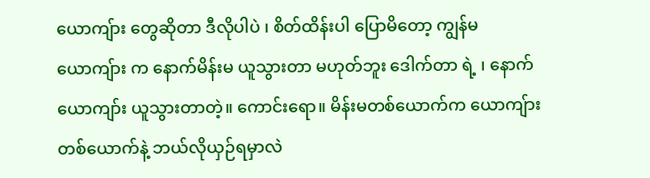ယောကျ်ား တွေဆိုတာ ဒီလိုပါပဲ ၊ စိတ်ထိန်းပါ ပြောမိတော့ ကျွန်မ ယောကျ်ား က နောက်မိန်းမ ယူသွားတာ မဟုတ်ဘူး ဒေါက်တာ ရဲ့ ၊ နောက်ယောကျာ်း ယူသွားတာတဲ့။ ကောင်းရော။ မိန်းမတစ်ယောက်က ယောကျ်ားတစ်ယောက်နဲ့ ဘယ်လိုယှဉ်ရမှာလဲ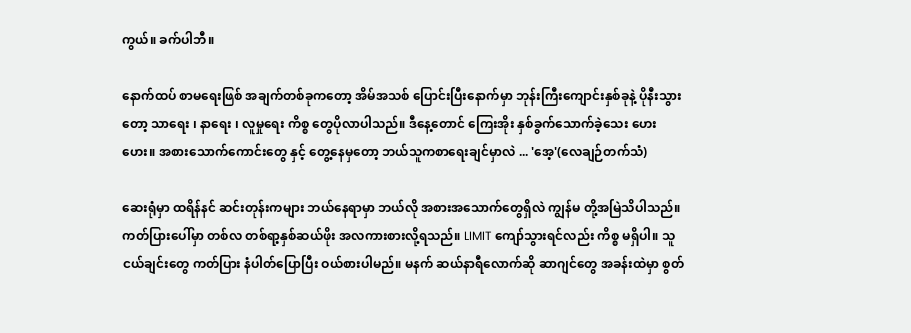ကွယ်။ ခက်ပါဘီ။

နောက်ထပ် စာမရေးဖြစ် အချက်တစ်ခုကတော့ အိမ်အသစ် ပြောင်းပြီးနောက်မှာ ဘုန်းကြီးကျောင်းနှစ်ခုနဲ့ ပိုနီးသွားတော့ သာရေး ၊ နာရေး ၊ လူမှုရေး ကိစ္စ တွေပိုလာပါသည်။ ဒီနေ့တောင် ကြေးအိုး နှစ်ခွက်သောက်ခဲ့သေး ဟေးဟေး။ အစားသောက်ကောင်းတွေ နှင့် တွေ့နေမှတော့ ဘယ်သူကစာရေးချင်မှာလဲ ... 'အေ့'(လေချဉ်တက်သံ)

ဆေးရုံမှာ ထရိန်နင် ဆင်းတုန်းကများ ဘယ်နေရာမှာ ဘယ်လို အစားအသောက်တွေရှိလဲ ကျွန်မ တို့အမြဲသိပါသည်။ ကတ်ပြားပေါ်မှာ တစ်လ တစ်ရာ့နှစ်ဆယ်ဖိုး အလကားစားလို့ရသည်။ LIMIT ကျော်သွားရင်လည်း ကိစ္စ မရှိပါ။ သူငယ်ချင်းတွေ ကတ်ပြား နံပါတ်ပြောပြီး ဝယ်စားပါမည်။ မနက် ဆယ်နာရီလောက်ဆို ဆာဂျင်တွေ အခန်းထဲမှာ စွတ်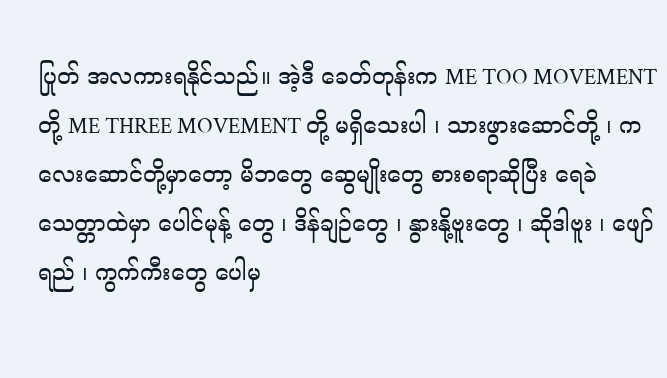ပြုတ် အလကားရနိုင်သည်။ အဲ့ဒီ ခေတ်တုန်းက ME TOO MOVEMENT တို့ ME THREE MOVEMENT တို့ မရှိသေးပါ ၊ သားဖွားဆောင်တို့ ၊ ကလေးဆောင်တို့မှာတော့ မိဘတွေ ဆွေမျိုးတွေ စားစရာဆိုပြီး ရေခဲသေတ္တာထဲမှာ ပေါင်မုန့် တွေ ၊ ဒိန်ချဉ်တွေ ၊ နွားနို့ဗူးတွေ ၊ ဆိုဒါဗူး ၊ ဖျော်ရည် ၊ ကွက်ကီးတွေ ပေါမှ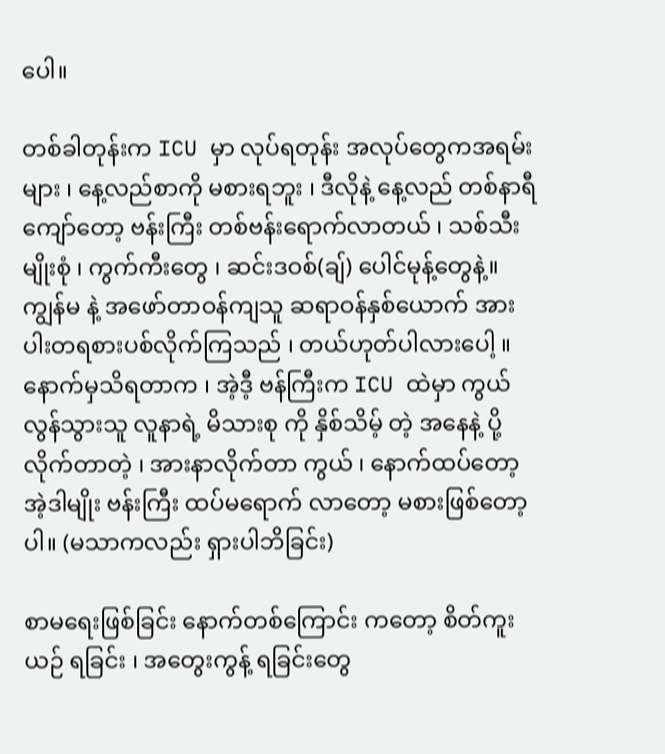ပေါ။

တစ်ခါတုန်းက ICU မှာ လုပ်ရတုန်း အလုပ်တွေကအရမ်းများ ၊ နေ့လည်စာကို မစားရဘူး ၊ ဒီလိုနဲ့ နေ့လည် တစ်နာရီကျော်တော့ ဗန်းကြီး တစ်ဗန်းရောက်လာတယ် ၊ သစ်သီးမျိုးစုံ ၊ ကွက်ကီးတွေ ၊ ဆင်းဒဝစ်(ချ်) ပေါင်မုန့်တွေနဲ့။ ကျွန်မ နဲ့ အဖော်တာဝန်ကျသူ ဆရာဝန်နှစ်ယောက် အားပါးတရစားပစ်လိုက်ကြသည် ၊ တယ်ဟုတ်ပါလားပေါ့ ။ နောက်မှသိရတာက ၊ အဲ့ဒီ့ ဗန်ကြီးက ICU ထဲမှာ ကွယ်လွန်သွားသူ လူနာရဲ့ မိသားစု ကို နှိစ်သိမ့် တဲ့ အနေနဲ့ ပို့လိုက်တာတဲ့ ၊ အားနာလိုက်တာ ကွယ် ၊ နောက်ထပ်တော့ အဲ့ဒါမျိုး ဗန်းကြီး ထပ်မရောက် လာတော့ မစားဖြစ်တော့ပါ။ (မသာကလည်း ရှားပါဘိခြင်း)

စာမရေးဖြစ်ခြင်း နောက်တစ်ကြောင်း ကတော့ စိတ်ကူးယဉ် ရခြင်း ၊ အတွေးကွန့် ရခြင်းတွေ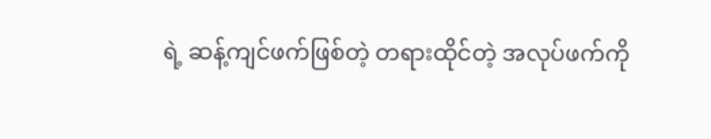ရဲ့ ဆန့်ကျင်ဖက်ဖြစ်တဲ့ တရားထိုင်တဲ့ အလုပ်ဖက်ကို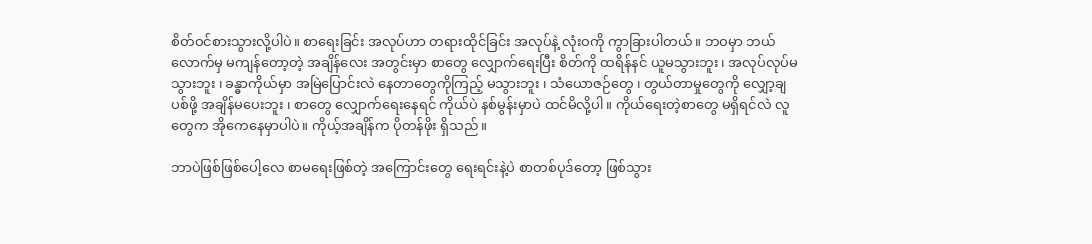စိတ်ဝင်စားသွားလို့ပါပဲ။ စာရေးခြင်း အလုပ်ဟာ တရားထိုင်ခြင်း အလုပ်နဲ့ လုံးဝကို ကွာခြားပါတယ်။ ဘဝမှာ ဘယ်လောက်မှ မကျန်တော့တဲ့ အချိန်လေး အတွင်းမှာ စာတွေ လျှောက်ရေးပြီး စိတ်ကို ထရိန်နင် ယူမသွားဘူး ၊ အလုပ်လုပ်မသွားဘူး ၊ ခန္ဓာကိုယ်မှာ အမြဲပြောင်းလဲ နေတာတွေကိုကြည့် မသွားဘူး ၊ သံယောဇဉ်တွေ ၊ တွယ်တာမှုတွေကို လျှော့ချပစ်ဖို့ အချိန်မပေးဘူး ၊ စာတွေ လျှောက်ရေးနေရင် ကိုယ်ပဲ နစ်မွန်းမှာပဲ ထင်မိလို့ပါ။ ကိုယ်ရေးတဲ့စာတွေ မရှိရင်လဲ လူတွေက အိုကေနေမှာပါပဲ။ ကိုယ့်အချိန်က ပိုတန်ဖိုး ရှိသည်။

ဘာပဲဖြစ်ဖြစ်ပေါ့လေ စာမရေးဖြစ်တဲ့ အကြောင်းတွေ ရေးရင်းနဲ့ပဲ စာတစ်ပုဒ်တော့ ဖြစ်သွား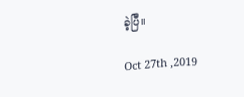ခဲ့ပြီ။

Oct 27th ,2019